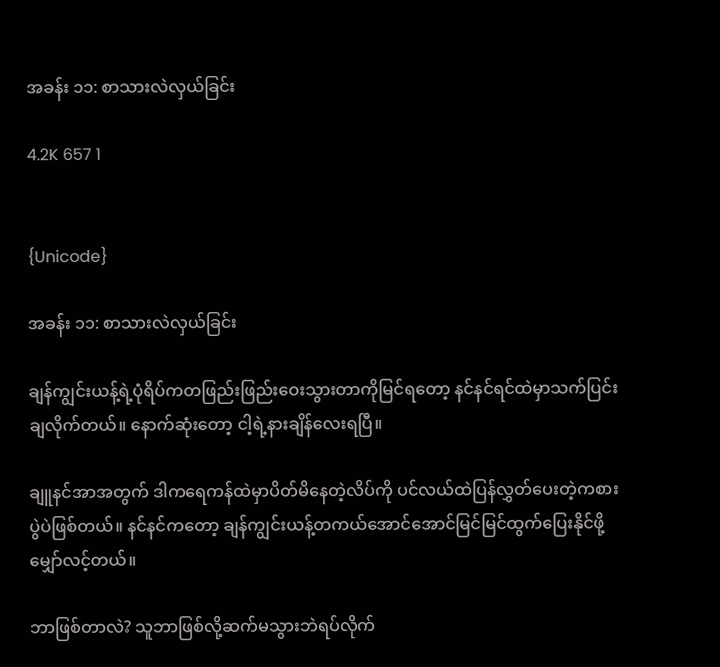အခန်း ၁၁: စာသားလဲလှယ်ခြင်း

4.2K 657 1


{Unicode}

အခန်း ၁၁: စာသားလဲလှယ်ခြင်း

ချန်ကျွင်းယန့်ရဲ့ပုံရိပ်ကတဖြည်းဖြည်းဝေးသွားတာကိုမြင်ရတော့ နင်နင်ရင်ထဲမှာသက်ပြင်းချလိုက်တယ်။ နောက်ဆုံးတော့ ငါ့ရဲ့နားချိန်လေးရပြီ။

ချူနင်အာအတွက် ဒါကရေကန်ထဲမှာပိတ်မိနေတဲ့လိပ်ကို ပင်လယ်ထဲပြန်လွှတ်ပေးတဲ့ကစားပွဲပဲဖြစ်တယ်။ နင်နင်ကတော့ ချန်ကျွင်းယန့်တကယ်အောင်အောင်မြင်မြင်ထွက်ပြေးနိုင်ဖို့မျှော်လင့်တယ်။

ဘာဖြစ်တာလဲ? သူဘာဖြစ်လို့ဆက်မသွားဘဲရပ်လိုက်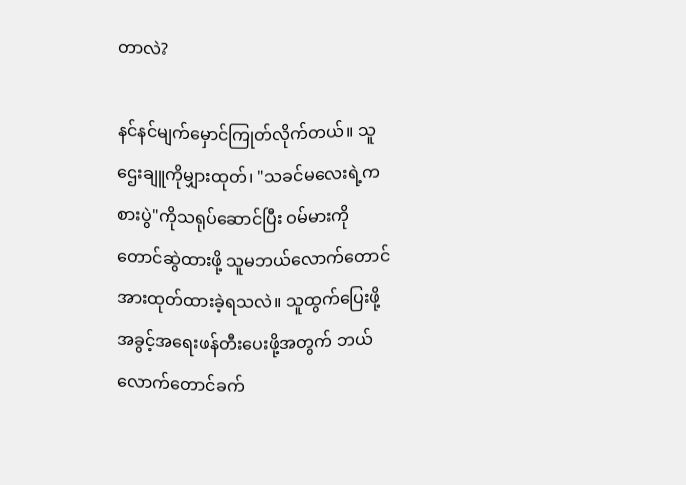တာလဲ?

နင်နင်မျက်မှောင်ကြုတ်လိုက်တယ်။ သူဌေးချူကိုမျှားထုတ်၊ "သခင်မလေးရဲ့ကစားပွဲ"ကိုသရုပ်ဆောင်ပြီး ဝမ်မားကိုတောင်ဆွဲထားဖို့ သူမဘယ်လောက်တောင်အားထုတ်ထားခဲ့ရသလဲ။ သူထွက်ပြေးဖို့အခွင့်အရေးဖန်တီးပေးဖို့အတွက် ဘယ်လောက်တောင်ခက်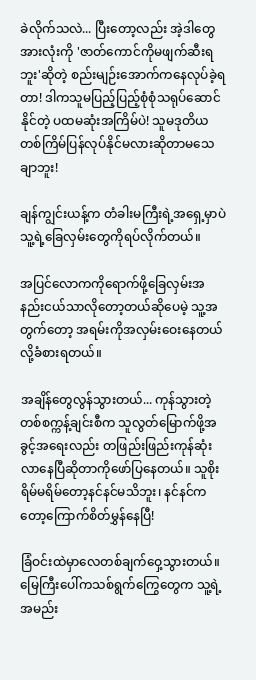ခဲလိုက်သလဲ... ပြီး‌တော့လည်း အဲ့ဒါတွေအားလုံးကို 'ဇာတ်ကောင်ကိုမဖျက်ဆီးရဘူး'ဆိုတဲ့ စည်းမျဉ်းအောက်ကနေလုပ်ခဲ့ရတာ! ဒါကသူမပြည့်ပြည့်စုံစုံသရုပ်ဆောင်နိုင်တဲ့ ပထမဆုံးအကြိမ်ပဲ! သူမဒုတိယတစ်ကြိမ်ပြန်လုပ်နိုင်မလားဆိုတာမသေချာဘူး!

ချန်ကျွင်းယန့်က တံခါးမကြီးရဲ့အရှေ့မှာပဲ သူ့ရဲ့ခြေလှမ်းတွေကိုရပ်လိုက်တယ်။

အပြင်လောကကိုရောက်ဖို့ခြေလှမ်းအနည်းငယ်သာလိုတော့တယ်ဆိုပေမဲ့ သူ့အတွက်တော့ အရမ်းကိုအလှမ်းဝေးနေတယ်လို့ခံစားရတယ်။

အချိန်တွေလွန်သွားတယ်... ကုန်သွားတဲ့တစ်စက္ကန့်ချင်းစီက သူလွတ်မြောက်ဖို့အခွင့်အ‌ရေးလည်း တဖြည်းဖြည်းကုန်ဆုံးလာနေပြီဆိုတာကိုဖော်ပြနေတယ်။ သူစိုးရိမ်မရိမ်တော့နင်နင်မသိဘူး၊ နင်နင်ကတော့ကြောက်စိတ်မွှန်နေပြီ!

ခြံဝင်းထဲမှာလေတစ်ချက်ဝှေ့သွားတယ်။ မြေကြီးပေါ်ကသစ်ရွက်ကြွေတွေက သူ့ရဲ့အမည်း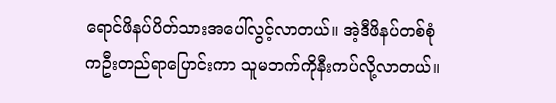ရောင်ဖိနပ်ပိတ်သားအပေါ်လွင့်လာတယ်။ အဲ့ဒီဖိနပ်တစ်စုံကဦးတည်ရာပြောင်းကာ သူမဘက်ကိုနီးကပ်လို့လာတယ်။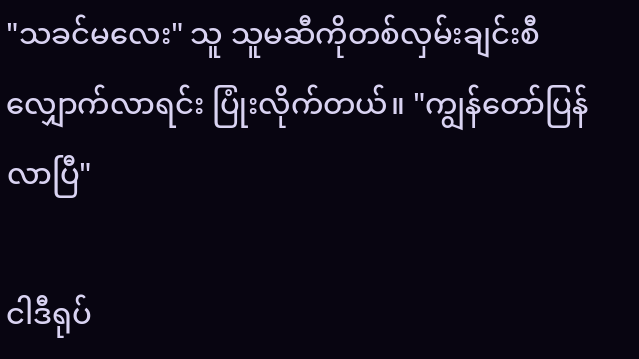"သခင်မလေး" သူ သူမဆီကိုတစ်လှမ်းချင်းစီလျှောက်လာရင်း ပြုံးလိုက်တယ်။ "ကျွန်တော်ပြန်လာပြီ"

ငါဒီရုပ်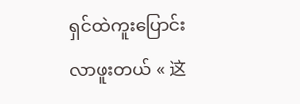ရှင်ထဲကူးပြောင်းလာဖူးတယ် « 这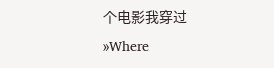个电影我穿过 »Where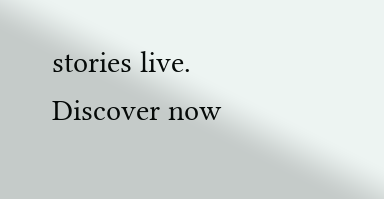stories live. Discover now